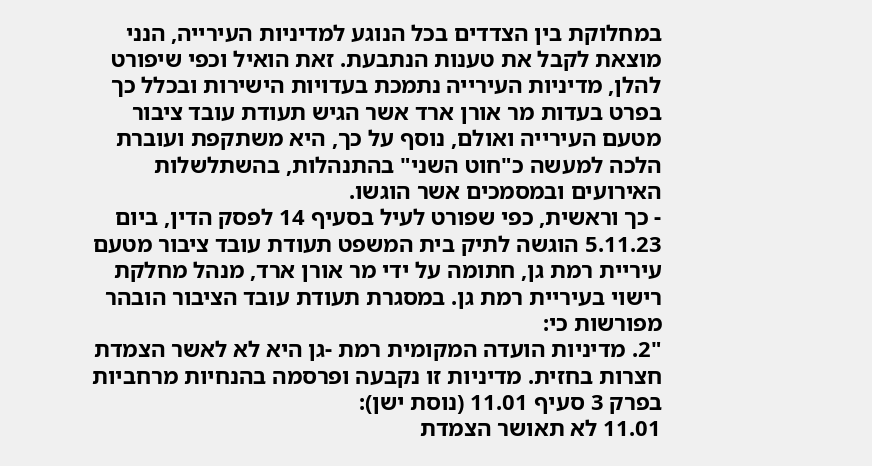במחלוקת בין הצדדים בכל הנוגע למדיניות העירייה, הנני מוצאת לקבל את טענות הנתבעת. זאת הואיל וכפי שיפורט להלן, מדיניות העירייה נתמכת בעדויות הישירות ובכלל כך בפרט בעדות מר אורן ארד אשר הגיש תעודת עובד ציבור מטעם העירייה ואולם, נוסף על כך, היא משתקפת ועוברת הלכה למעשה כ"חוט השני" בהתנהלות, בהשתלשלות האירועים ובמסמכים אשר הוגשו.
- כך וראשית, כפי שפורט לעיל בסעיף 14 לפסק הדין, ביום 5.11.23 הוגשה לתיק בית המשפט תעודת עובד ציבור מטעם עיריית רמת גן, חתומה על ידי מר אורן ארד, מנהל מחלקת רישוי בעיריית רמת גן. במסגרת תעודת עובד הציבור הובהר מפורשות כי:
"2. מדיניות הועדה המקומית רמת -גן היא לא לאשר הצמדת חצרות בחזית. מדיניות זו נקבעה ופרסמה בהנחיות מרחביות בפרק 3 סעיף 11.01 (נוסת ישן):
11.01 לא תאושר הצמדת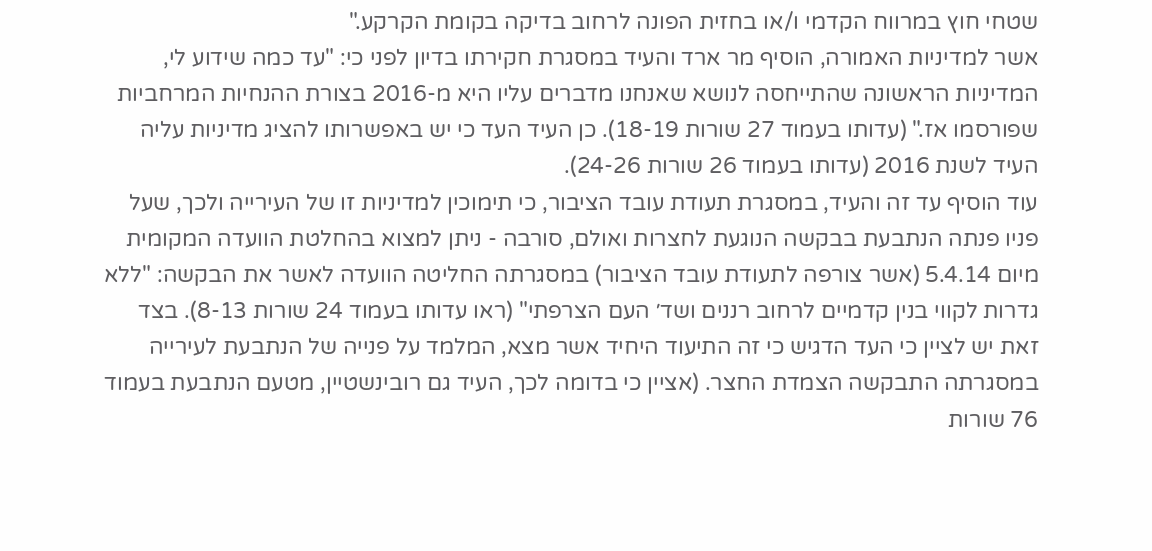שטחי חוץ במרווח הקדמי ו/או בחזית הפונה לרחוב בדיקה בקומת הקרקע."
אשר למדיניות האמורה, הוסיף מר ארד והעיד במסגרת חקירתו בדיון לפני כי: "עד כמה שידוע לי, המדיניות הראשונה שהתייחסה לנושא שאנחנו מדברים עליו היא מ-2016 בצורת ההנחיות המרחביות שפורסמו אז." (עדותו בעמוד 27 שורות 18-19). כן העיד העד כי יש באפשרותו להציג מדיניות עליה העיד לשנת 2016 (עדותו בעמוד 26 שורות 24-26).
עוד הוסיף עד זה והעיד, במסגרת תעודת עובד הציבור, כי תימוכין למדיניות זו של העירייה ולכך, שעל פניו פנתה הנתבעת בבקשה הנוגעת לחצרות ואולם, סורבה - ניתן למצוא בהחלטת הוועדה המקומית מיום 5.4.14 (אשר צורפה לתעודת עובד הציבור) במסגרתה החליטה הוועדה לאשר את הבקשה: "ללא גדרות לקווי בנין קדמיים לרחוב רננים ושד׳ העם הצרפתי" (ראו עדותו בעמוד 24 שורות 8-13). בצד זאת יש לציין כי העד הדגיש כי זה התיעוד היחיד אשר מצא, המלמד על פנייה של הנתבעת לעירייה במסגרתה התבקשה הצמדת החצר. (אציין כי בדומה לכך, העיד גם רובינשטיין, מטעם הנתבעת בעמוד 76 שורות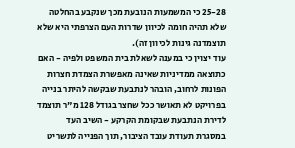25-28 כי המשמעות הנובעת מכך שנקבע בהחלטה שלא תהיה חומה לכיוון שדרות העם הצרפתי היא שלא תוצמדנה גינות לכיוון זה).
עוד יצוין כי במענה לשאלת בית המשפט ולפיה - האם כתוצאה ממדיניות שאינה מאפשרת הצמדת חצרות הפונות לרחוב, הובהר לנתבעת שבקשה להיתר בנייה בפרויקט לא תאושר ככל שחצר בגודל 128 מ"ר תוצמד לדירת הנתבעת שבקומת הקרקע - השיב העד במסגרת תעודת עובד הציבור, תוך הפנייה לתשריט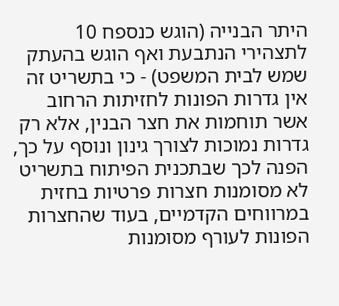היתר הבנייה (הוגש כנספח 10 לתצהירי הנתבעת ואף הוגש בהעתק שמש לבית המשפט) - כי בתשריט זה אין גדרות הפונות לחזיתות הרחוב אשר תוחמות את חצר הבנין, אלא רק גדרות נמוכות לצורך גינון ונוסף על כך, הפנה לכך שבתכנית הפיתוח בתשריט לא מסומנות חצרות פרטיות בחזית במרווחים הקדמיים, בעוד שהחצרות הפונות לעורף מסומנות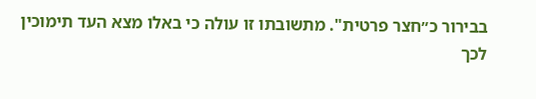בבירור כ״חצר פרטית". מתשובתו זו עולה כי באלו מצא העד תימוכין לכך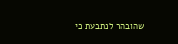שהובהר לנתבעת כי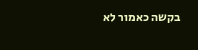בקשה כאמור לא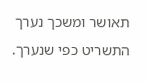תאושר ומשכך נערך התשריט כפי שנערך.